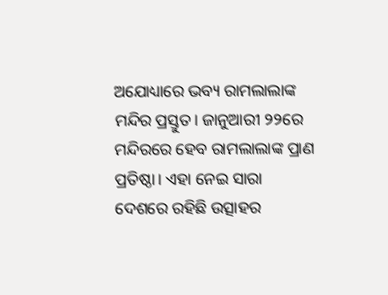ଅଯୋଧ୍ୟାରେ ଭବ୍ୟ ରାମଲାଲାଙ୍କ ମନ୍ଦିର ପ୍ରସ୍ତୁତ। ଜାନୁଆରୀ ୨୨ରେ ମନ୍ଦିରରେ ହେବ ରାମଲାଲାଙ୍କ ପ୍ରାଣ ପ୍ରତିଷ୍ଠା। ଏହା ନେଇ ସାରା ଦେଶରେ ରହିଛି ଉତ୍ସାହର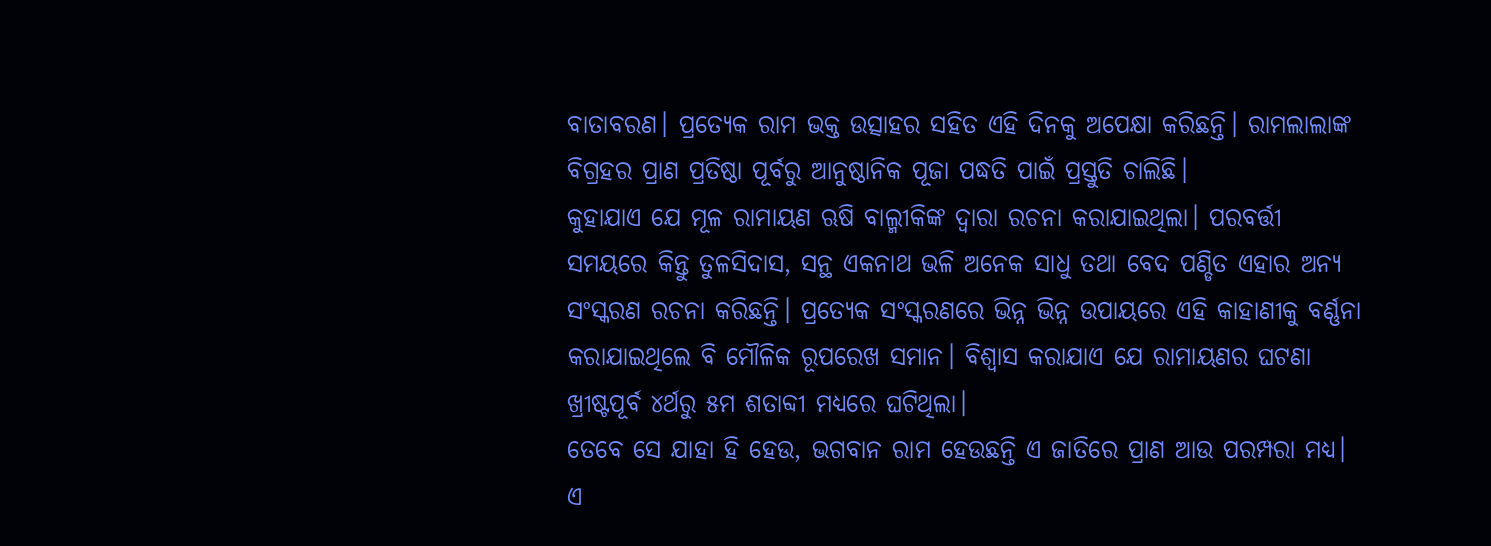ବାତାବରଣ। ପ୍ରତ୍ୟେକ ରାମ ଭକ୍ତ ଉତ୍ସାହର ସହିତ ଏହି ଦିନକୁ ଅପେକ୍ଷା କରିଛନ୍ତି। ରାମଲାଲାଙ୍କ ବିଗ୍ରହର ପ୍ରାଣ ପ୍ରତିଷ୍ଠା ପୂର୍ବରୁ ଆନୁଷ୍ଠାନିକ ପୂଜା ପଦ୍ଧତି ପାଇଁ ପ୍ରସ୍ତୁତି ଚାଲିଛି।
କୁହାଯାଏ ଯେ ମୂଳ ରାମାୟଣ ଋଷି ବାଲ୍ମୀକିଙ୍କ ଦ୍ୱାରା ରଚନା କରାଯାଇଥିଲା। ପରବର୍ତ୍ତୀ ସମୟରେ କିନ୍ତୁ ତୁଳସିଦାସ, ସନ୍ଥ ଏକନାଥ ଭଳି ଅନେକ ସାଧୁ ତଥା ବେଦ ପଣ୍ଡିତ ଏହାର ଅନ୍ୟ ସଂସ୍କରଣ ରଚନା କରିଛନ୍ତି। ପ୍ରତ୍ୟେକ ସଂସ୍କରଣରେ ଭିନ୍ନ ଭିନ୍ନ ଉପାୟରେ ଏହି କାହାଣୀକୁ ବର୍ଣ୍ଣନା କରାଯାଇଥିଲେ ବି ମୌଳିକ ରୂପରେଖ ସମାନ। ବିଶ୍ୱାସ କରାଯାଏ ଯେ ରାମାୟଣର ଘଟଣା ଖ୍ରୀଷ୍ଟପୂର୍ବ ୪ର୍ଥରୁ ୫ମ ଶତାବ୍ଦୀ ମଧ୍ୟରେ ଘଟିଥିଲା।
ତେବେ ସେ ଯାହା ହି ହେଉ, ଭଗବାନ ରାମ ହେଉଛନ୍ତି ଏ ଜାତିରେ ପ୍ରାଣ ଆଉ ପରମ୍ପରା ମଧ୍ୟ। ଏ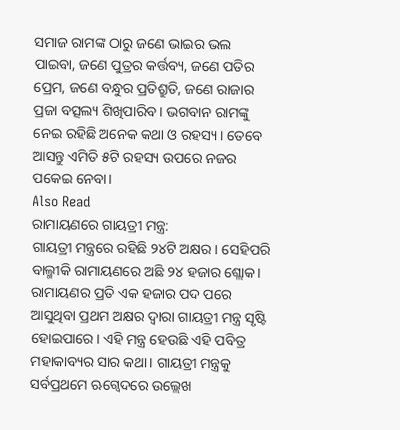ସମାଜ ରାମଙ୍କ ଠାରୁ ଜଣେ ଭାଇର ଭଲ ପାଇବା, ଜଣେ ପୁତ୍ରର କର୍ତ୍ତବ୍ୟ, ଜଣେ ପତିର ପ୍ରେମ, ଜଣେ ବନ୍ଧୁର ପ୍ରତିଶ୍ରୁତି, ଜଣେ ରାଜାର ପ୍ରଜା ବତ୍ସଲ୍ୟ ଶିଖିପାରିବ। ଭଗବାନ ରାମଙ୍କୁ ନେଇ ରହିଛି ଅନେକ କଥା ଓ ରହସ୍ୟ। ତେବେ ଆସନ୍ତୁ ଏମିତି ୫ଟି ରହସ୍ୟ ଉପରେ ନଜର ପକେଇ ନେବା।
Also Read
ରାମାୟଣରେ ଗାୟତ୍ରୀ ମନ୍ତ୍ର:
ଗାୟତ୍ରୀ ମନ୍ତ୍ରରେ ରହିଛି ୨୪ଟି ଅକ୍ଷର। ସେହିପରି ବାଲ୍ମୀକି ରାମାୟଣରେ ଅଛି ୨୪ ହଜାର ଶ୍ଲୋକ। ରାମାୟଣର ପ୍ରତି ଏକ ହଜାର ପଦ ପରେ ଆସୁଥିବା ପ୍ରଥମ ଅକ୍ଷର ଦ୍ୱାରା ଗାୟତ୍ରୀ ମନ୍ତ୍ର ସୃଷ୍ଟି ହୋଇପାରେ। ଏହି ମନ୍ତ୍ର ହେଉଛି ଏହି ପବିତ୍ର ମହାକାବ୍ୟର ସାର କଥା। ଗାୟତ୍ରୀ ମନ୍ତ୍ରକୁ ସର୍ବପ୍ରଥମେ ଋଗ୍ବେଦରେ ଉଲ୍ଲେଖ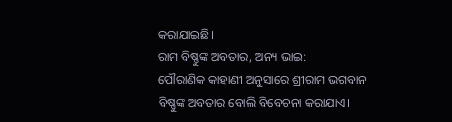କରାଯାଇଛି।
ରାମ ବିଷ୍ଣୁଙ୍କ ଅବତାର, ଅନ୍ୟ ଭାଇ:
ପୌରାଣିକ କାହାଣୀ ଅନୁସାରେ ଶ୍ରୀରାମ ଭଗବାନ ବିଷ୍ଣୁଙ୍କ ଅବତାର ବୋଲି ବିବେଚନା କରାଯାଏ।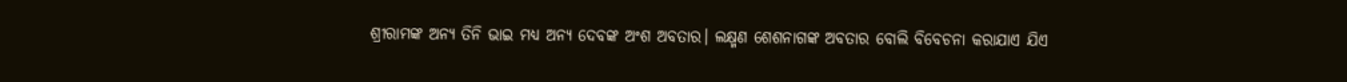ଶ୍ରୀରାମଙ୍କ ଅନ୍ୟ ତିନି ଭାଇ ମଧ୍ୟ ଅନ୍ୟ ଦେବଙ୍କ ଅଂଶ ଅବତାର। ଲକ୍ଷ୍ମଣ ଶେଶନାଗଙ୍କ ଅବତାର ବୋଲି ବିବେଚନା କରାଯାଏ ଯିଏ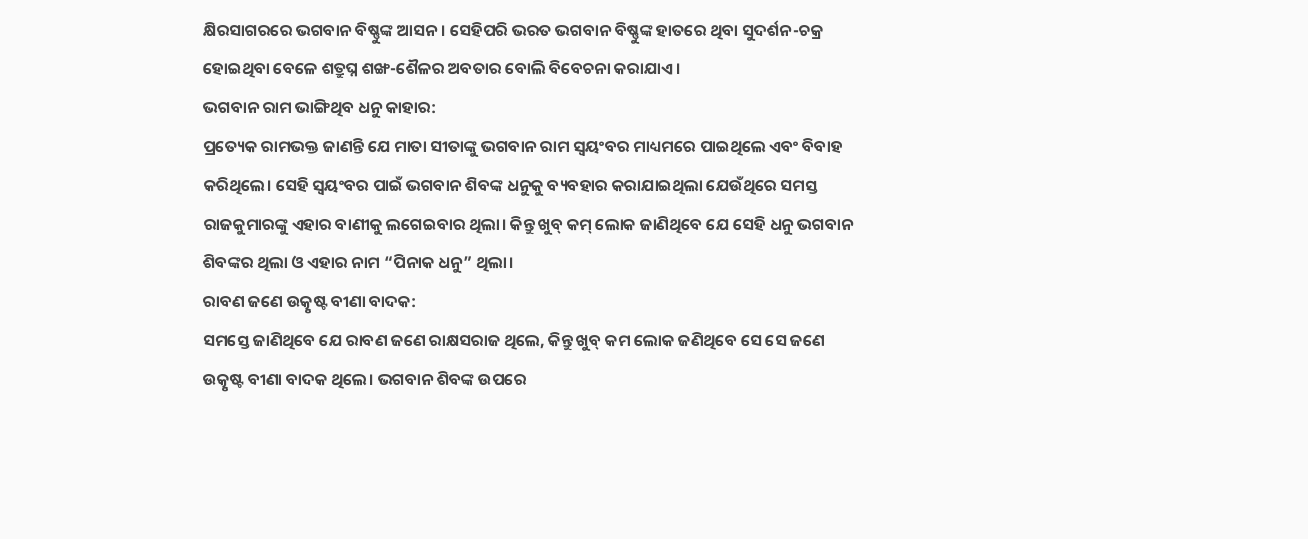କ୍ଷିରସାଗରରେ ଭଗବାନ ବିଷ୍ଣୁଙ୍କ ଆସନ। ସେହିପରି ଭରତ ଭଗବାନ ବିଷ୍ଣୁଙ୍କ ହାତରେ ଥିବା ସୁଦର୍ଶନ-ଚକ୍ର ହୋଇଥିବା ବେଳେ ଶତ୍ରୁଘ୍ନ ଶଙ୍ଖ-ଶୈଳର ଅବତାର ବୋଲି ବିବେଚନା କରାଯାଏ।
ଭଗବାନ ରାମ ଭାଙ୍ଗିଥିବ ଧନୁ କାହାର:
ପ୍ରତ୍ୟେକ ରାମଭକ୍ତ ଜାଣନ୍ତି ଯେ ମାତା ସୀତାଙ୍କୁ ଭଗବାନ ରାମ ସ୍ୱୟଂବର ମାଧ୍ୟମରେ ପାଇଥିଲେ ଏବଂ ବିବାହ କରିଥିଲେ। ସେହି ସ୍ୱୟଂବର ପାଇଁ ଭଗବାନ ଶିବଙ୍କ ଧନୁକୁ ବ୍ୟବହାର କରାଯାଇଥିଲା ଯେଉଁଥିରେ ସମସ୍ତ ରାଜକୁମାରଙ୍କୁ ଏହାର ବାଣୀକୁ ଲଗେଇବାର ଥିଲା। କିନ୍ତୁ ଖୁବ୍ କମ୍ ଲୋକ ଜାଣିଥିବେ ଯେ ସେହି ଧନୁ ଭଗବାନ ଶିବଙ୍କର ଥିଲା ଓ ଏହାର ନାମ “ପିନାକ ଧନୁ” ଥିଲା।
ରାବଣ ଜଣେ ଉତ୍କୃଷ୍ଟ ବୀଣା ବାଦକ:
ସମସ୍ତେ ଜାଣିଥିବେ ଯେ ରାବଣ ଜଣେ ରାକ୍ଷସରାଜ ଥିଲେ, କିନ୍ତୁ ଖୁବ୍ କମ ଲୋକ ଜଣିଥିବେ ସେ ସେ ଜଣେ ଉତ୍କୃଷ୍ଟ ବୀଣା ବାଦକ ଥିଲେ। ଭଗବାନ ଶିବଙ୍କ ଉପରେ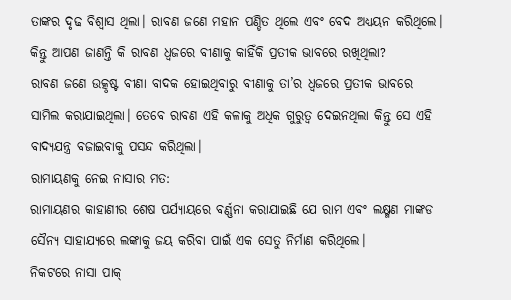ତାଙ୍କର ଦୃଢ ବିଶ୍ୱାସ ଥିଲା। ରାବଣ ଜଣେ ମହାନ ପଣ୍ଡିତ ଥିଲେ ଏବଂ ବେଦ ଅଧ୍ୟୟନ କରିଥିଲେ। କିନ୍ତୁ ଆପଣ ଜାଣନ୍ତି କି ରାବଣ ଧ୍ୱଜରେ ବୀଣାକୁ କାହିଁକି ପ୍ରତୀକ ଭାବରେ ରଖିଥିଲା?
ରାବଣ ଜଣେ ଉତ୍କୃଷ୍ଟ ବୀଣା ବାଦକ ହୋଇଥିବାରୁ ବୀଣାକୁ ତା’ର ଧ୍ୱଜରେ ପ୍ରତୀକ ଭାବରେ ସାମିଲ କରାଯାଇଥିଲା। ତେବେ ରାବଣ ଏହି କଳାକୁ ଅଧିକ ଗୁରୁତ୍ୱ ଦେଇନଥିଲା କିନ୍ତୁ ସେ ଏହି ବାଦ୍ୟଯନ୍ତ୍ର ବଜାଇବାକୁ ପସନ୍ଦ କରିଥିଲା।
ରାମାୟଣକୁ ନେଇ ନାସାର ମତ:
ରାମାୟଣର କାହାଣୀର ଶେଷ ପର୍ଯ୍ୟାୟରେ ବର୍ଣ୍ଣନା କରାଯାଇଛି ଯେ ରାମ ଏବଂ ଲକ୍ଷ୍ମଣ ମାଙ୍କଡ ସୈନ୍ୟ ସାହାଯ୍ୟରେ ଲଙ୍କାକୁ ଜୟ କରିବା ପାଇଁ ଏକ ସେତୁ ନିର୍ମାଣ କରିଥିଲେ।
ନିକଟରେ ନାସା ପାକ୍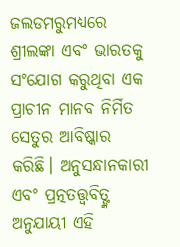ଜଲଡମରୁମଧ୍ୟରେ ଶ୍ରୀଲଙ୍କା ଏବଂ ଭାରତକୁ ସଂଯୋଗ କରୁଥିବା ଏକ ପ୍ରାଚୀନ ମାନବ ନିର୍ମିତ ସେତୁର ଆବିଷ୍କାର କରିଛି। ଅନୁସନ୍ଧାନକାରୀ ଏବଂ ପ୍ରତ୍ନତତ୍ତ୍ୱବିତ୍ଙ୍କ ଅନୁଯାୟୀ ଏହି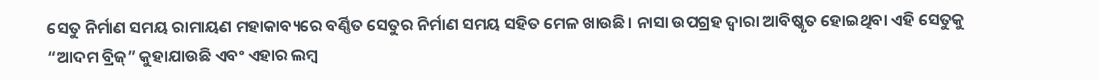ସେତୁ ନିର୍ମାଣ ସମୟ ରାମାୟଣ ମହାକାବ୍ୟରେ ବର୍ଣ୍ଣିତ ସେତୁର ନିର୍ମାଣ ସମୟ ସହିତ ମେଳ ଖାଉଛି। ନାସା ଉପଗ୍ରହ ଦ୍ୱାରା ଆବିଷ୍କୃତ ହୋଇଥିବା ଏହି ସେତୁକୁ “ଆଦମ ବ୍ରିଜ୍” କୁହାଯାଉଛି ଏବଂ ଏହାର ଲମ୍ବ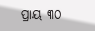ପ୍ରାୟ ୩୦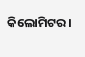କିଲୋମିଟର।